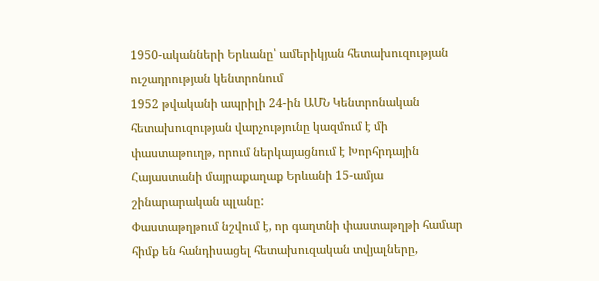1950-ականների Երևանը՝ ամերիկյան հետախուզության ուշադրության կենտրոնում
1952 թվականի ապրիլի 24-ին ԱՄՆ Կենտրոնական հետախուզության վարչությունը կազմում է մի փաստաթուղթ, որում ներկայացնում է Խորհրդային Հայաստանի մայրաքաղաք Երևանի 15-ամյա շինարարական պլանը:
Փաստաթղթում նշվում է, որ գաղտնի փաստաթղթի համար հիմք են հանդիսացել հետախուզական տվյալները,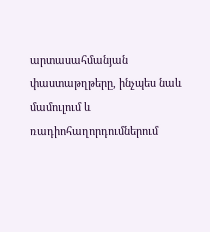արտասահմանյան փաստաթղթերը, ինչպես նաև մամուլում և ռադիոհաղորդումներում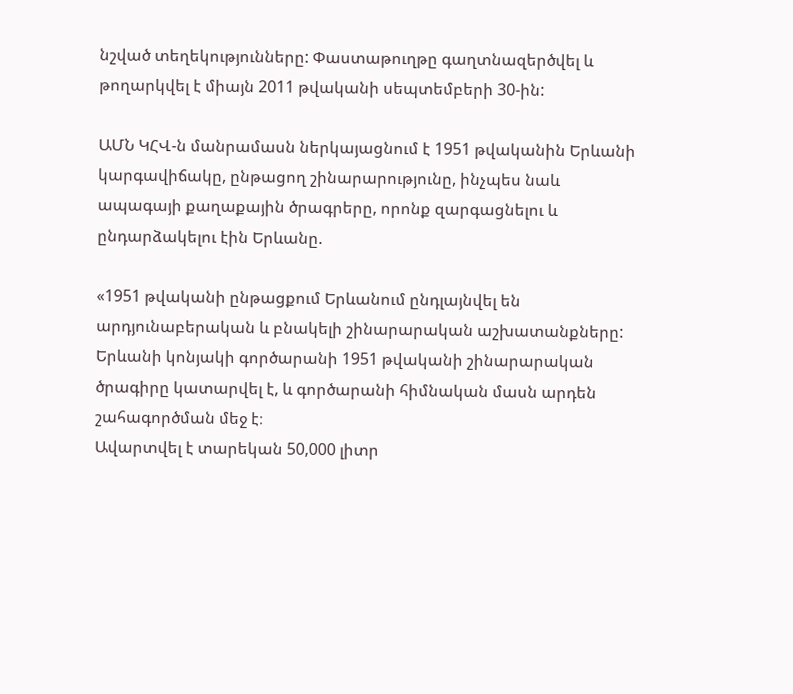նշված տեղեկությունները: Փաստաթուղթը գաղտնազերծվել և թողարկվել է միայն 2011 թվականի սեպտեմբերի 30-ին:

ԱՄՆ ԿՀՎ-ն մանրամասն ներկայացնում է 1951 թվականին Երևանի կարգավիճակը, ընթացող շինարարությունը, ինչպես նաև ապագայի քաղաքային ծրագրերը, որոնք զարգացնելու և ընդարձակելու էին Երևանը.

«1951 թվականի ընթացքում Երևանում ընդլայնվել են արդյունաբերական և բնակելի շինարարական աշխատանքները: Երևանի կոնյակի գործարանի 1951 թվականի շինարարական ծրագիրը կատարվել է, և գործարանի հիմնական մասն արդեն շահագործման մեջ է։
Ավարտվել է տարեկան 50,000 լիտր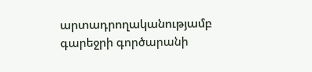արտադրողականությամբ գարեջրի գործարանի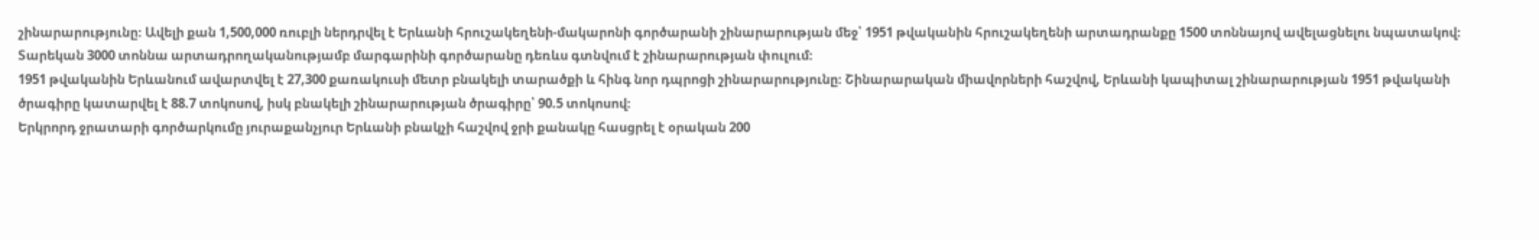շինարարությունը։ Ավելի քան 1,500,000 ռուբլի ներդրվել է Երևանի հրուշակեղենի-մակարոնի գործարանի շինարարության մեջ՝ 1951 թվականին հրուշակեղենի արտադրանքը 1500 տոննայով ավելացնելու նպատակով։ Տարեկան 3000 տոննա արտադրողականությամբ մարգարինի գործարանը դեռևս գտնվում է շինարարության փուլում։
1951 թվականին Երևանում ավարտվել է 27,300 քառակուսի մետր բնակելի տարածքի և հինգ նոր դպրոցի շինարարությունը։ Շինարարական միավորների հաշվով, Երևանի կապիտալ շինարարության 1951 թվականի ծրագիրը կատարվել է 88.7 տոկոսով, իսկ բնակելի շինարարության ծրագիրը՝ 90.5 տոկոսով։
Երկրորդ ջրատարի գործարկումը յուրաքանչյուր Երևանի բնակչի հաշվով ջրի քանակը հասցրել է օրական 200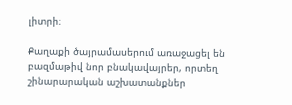լիտրի։

Քաղաքի ծայրամասերում առաջացել են բազմաթիվ նոր բնակավայրեր, որտեղ շինարարական աշխատանքներ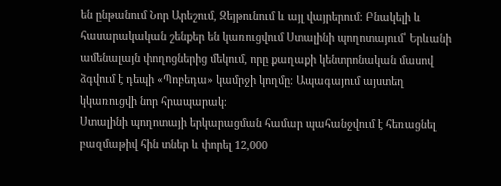են ընթանում Նոր Արեշում, Զեյթունում և այլ վայրերում։ Բնակելի և հասարակական շենքեր են կառուցվում Ստալինի պողոտայում՝ Երևանի ամենալայն փողոցներից մեկում, որը քաղաքի կենտրոնական մասով ձգվում է դեպի «Պոբեդա» կամրջի կողմը։ Ապագայում այստեղ կկառուցվի նոր հրապարակ։
Ստալինի պողոտայի երկարացման համար պահանջվում է հեռացնել բազմաթիվ հին տներ և փորել 12,000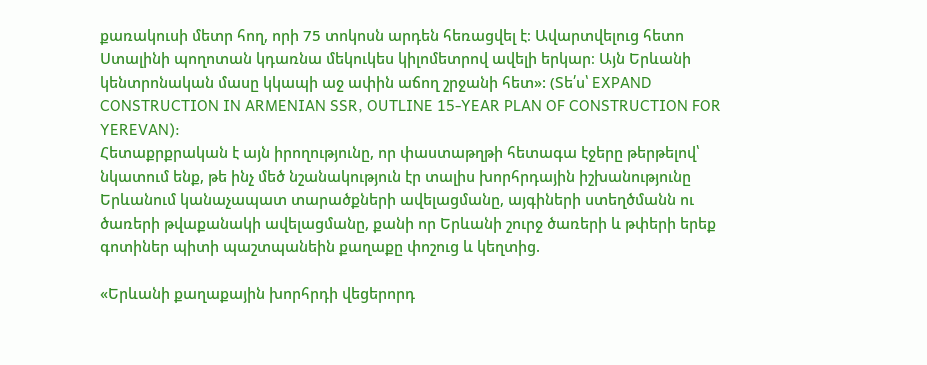քառակուսի մետր հող, որի 75 տոկոսն արդեն հեռացվել է։ Ավարտվելուց հետո Ստալինի պողոտան կդառնա մեկուկես կիլոմետրով ավելի երկար։ Այն Երևանի կենտրոնական մասը կկապի աջ ափին աճող շրջանի հետ»: (Տե՛ս՝ EXPAND CONSTRUCTION IN ARMENIAN SSR, OUTLINE 15-YEAR PLAN OF CONSTRUCTION FOR YEREVAN):
Հետաքրքրական է այն իրողությունը, որ փաստաթղթի հետագա էջերը թերթելով՝ նկատում ենք, թե ինչ մեծ նշանակություն էր տալիս խորհրդային իշխանությունը Երևանում կանաչապատ տարածքների ավելացմանը, այգիների ստեղծմանն ու ծառերի թվաքանակի ավելացմանը, քանի որ Երևանի շուրջ ծառերի և թփերի երեք գոտիներ պիտի պաշտպանեին քաղաքը փոշուց և կեղտից.

«Երևանի քաղաքային խորհրդի վեցերորդ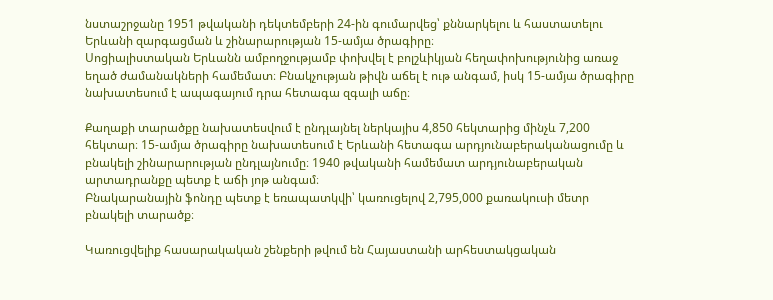նստաշրջանը 1951 թվականի դեկտեմբերի 24-ին գումարվեց՝ քննարկելու և հաստատելու Երևանի զարգացման և շինարարության 15-ամյա ծրագիրը։
Սոցիալիստական Երևանն ամբողջությամբ փոխվել է բոլշևիկյան հեղափոխությունից առաջ եղած ժամանակների համեմատ։ Բնակչության թիվն աճել է ութ անգամ, իսկ 15-ամյա ծրագիրը նախատեսում է ապագայում դրա հետագա զգալի աճը։

Քաղաքի տարածքը նախատեսվում է ընդլայնել ներկայիս 4,850 հեկտարից մինչև 7,200 հեկտար։ 15-ամյա ծրագիրը նախատեսում է Երևանի հետագա արդյունաբերականացումը և բնակելի շինարարության ընդլայնումը։ 1940 թվականի համեմատ արդյունաբերական արտադրանքը պետք է աճի յոթ անգամ։
Բնակարանային ֆոնդը պետք է եռապատկվի՝ կառուցելով 2,795,000 քառակուսի մետր բնակելի տարածք։

Կառուցվելիք հասարակական շենքերի թվում են Հայաստանի արհեստակցական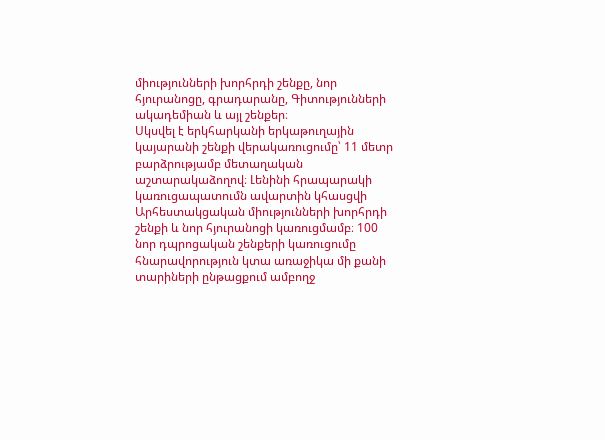միությունների խորհրդի շենքը, նոր հյուրանոցը, գրադարանը, Գիտությունների ակադեմիան և այլ շենքեր։
Սկսվել է երկհարկանի երկաթուղային կայարանի շենքի վերակառուցումը՝ 11 մետր բարձրությամբ մետաղական աշտարակաձողով։ Լենինի հրապարակի կառուցապատումն ավարտին կհասցվի Արհեստակցական միությունների խորհրդի շենքի և նոր հյուրանոցի կառուցմամբ։ 100 նոր դպրոցական շենքերի կառուցումը հնարավորություն կտա առաջիկա մի քանի տարիների ընթացքում ամբողջ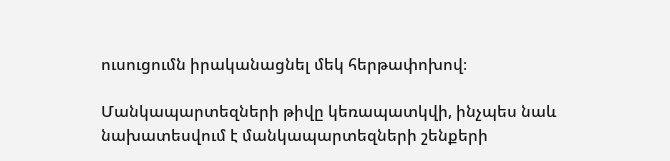ուսուցումն իրականացնել մեկ հերթափոխով։

Մանկապարտեզների թիվը կեռապատկվի, ինչպես նաև նախատեսվում է մանկապարտեզների շենքերի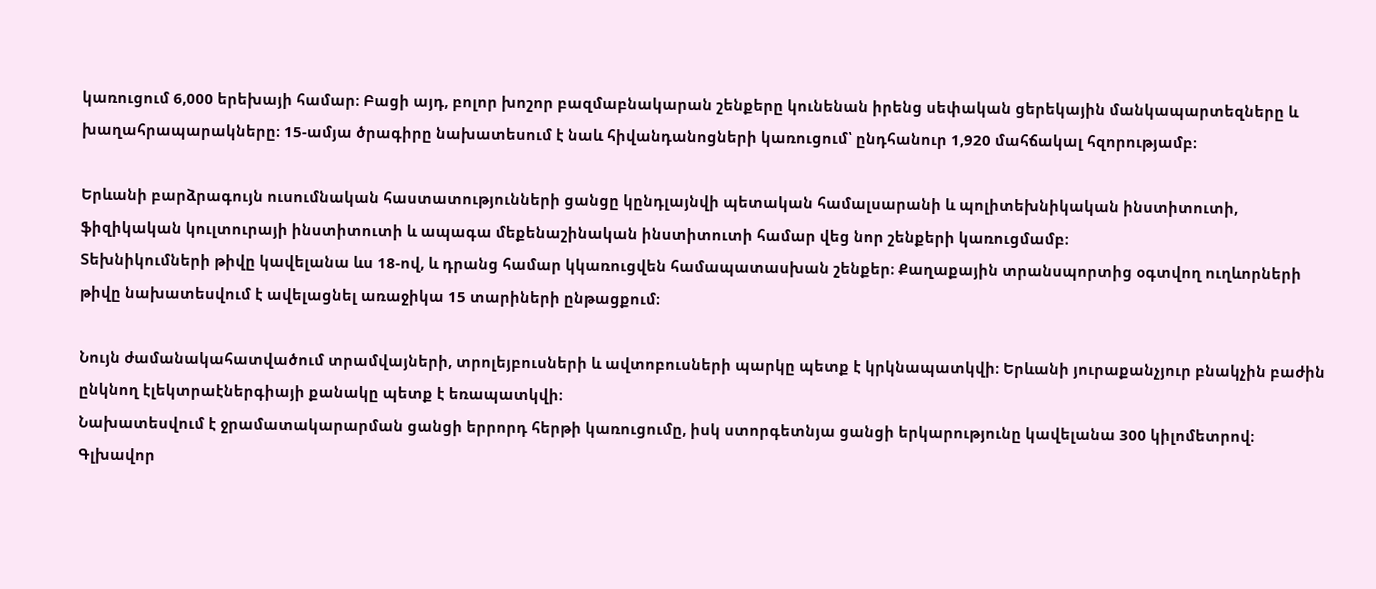կառուցում 6,000 երեխայի համար։ Բացի այդ, բոլոր խոշոր բազմաբնակարան շենքերը կունենան իրենց սեփական ցերեկային մանկապարտեզները և խաղահրապարակները։ 15-ամյա ծրագիրը նախատեսում է նաև հիվանդանոցների կառուցում՝ ընդհանուր 1,920 մահճակալ հզորությամբ։

Երևանի բարձրագույն ուսումնական հաստատությունների ցանցը կընդլայնվի պետական համալսարանի և պոլիտեխնիկական ինստիտուտի, ֆիզիկական կուլտուրայի ինստիտուտի և ապագա մեքենաշինական ինստիտուտի համար վեց նոր շենքերի կառուցմամբ։
Տեխնիկումների թիվը կավելանա ևս 18-ով, և դրանց համար կկառուցվեն համապատասխան շենքեր։ Քաղաքային տրանսպորտից օգտվող ուղևորների թիվը նախատեսվում է ավելացնել առաջիկա 15 տարիների ընթացքում։

Նույն ժամանակահատվածում տրամվայների, տրոլեյբուսների և ավտոբուսների պարկը պետք է կրկնապատկվի։ Երևանի յուրաքանչյուր բնակչին բաժին ընկնող էլեկտրաէներգիայի քանակը պետք է եռապատկվի։
Նախատեսվում է ջրամատակարարման ցանցի երրորդ հերթի կառուցումը, իսկ ստորգետնյա ցանցի երկարությունը կավելանա 300 կիլոմետրով։ Գլխավոր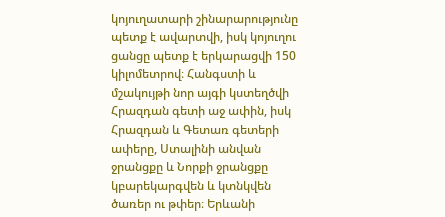կոյուղատարի շինարարությունը պետք է ավարտվի, իսկ կոյուղու ցանցը պետք է երկարացվի 150 կիլոմետրով։ Հանգստի և մշակույթի նոր այգի կստեղծվի Հրազդան գետի աջ ափին, իսկ Հրազդան և Գետառ գետերի ափերը, Ստալինի անվան ջրանցքը և Նորքի ջրանցքը կբարեկարգվեն և կտնկվեն ծառեր ու թփեր։ Երևանի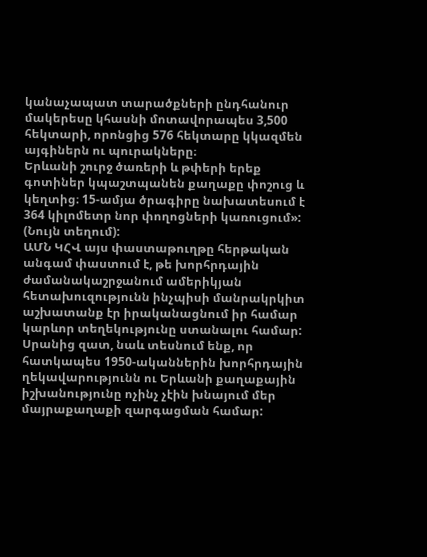կանաչապատ տարածքների ընդհանուր մակերեսը կհասնի մոտավորապես 3,500 հեկտարի, որոնցից 576 հեկտարը կկազմեն այգիներն ու պուրակները։
Երևանի շուրջ ծառերի և թփերի երեք գոտիներ կպաշտպանեն քաղաքը փոշուց և կեղտից։ 15-ամյա ծրագիրը նախատեսում է 364 կիլոմետր նոր փողոցների կառուցում»: (Նույն տեղում):
ԱՄՆ ԿՀՎ այս փաստաթուղթը հերթական անգամ փաստում է, թե խորհրդային ժամանակաշրջանում ամերիկյան հետախուզությունն ինչպիսի մանրակրկիտ աշխատանք էր իրականացնում իր համար կարևոր տեղեկությունը ստանալու համար:
Սրանից զատ, նաև տեսնում ենք, որ հատկապես 1950-ականներին խորհրդային ղեկավարությունն ու Երևանի քաղաքային իշխանությունը ոչինչ չէին խնայում մեր մայրաքաղաքի զարգացման համար: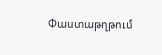Փաստաթղթում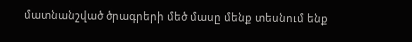մատնանշված ծրագրերի մեծ մասը մենք տեսնում ենք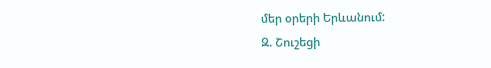մեր օրերի Երևանում:
Զ. Շուշեցի